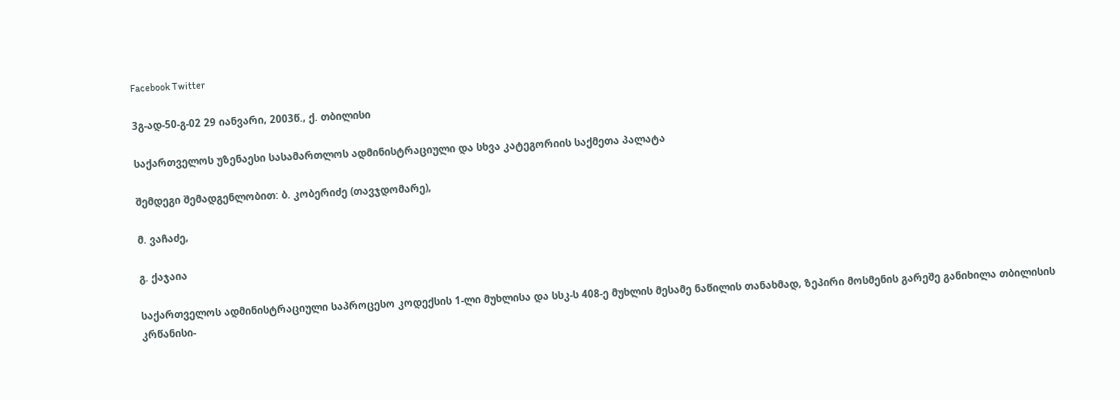Facebook Twitter

3გ-ად-50-გ-02 29 იანვარი, 2003წ., ქ. თბილისი

საქართველოს უზენაესი სასამართლოს ადმინისტრაციული და სხვა კატეგორიის საქმეთა პალატა

შემდეგი შემადგენლობით: ბ. კობერიძე (თავჯდომარე),

მ. ვაჩაძე,

გ. ქაჯაია

საქართველოს ადმინისტრაციული საპროცესო კოდექსის 1-ლი მუხლისა და სსკ-ს 408-ე მუხლის მესამე ნაწილის თანახმად, ზეპირი მოსმენის გარეშე განიხილა თბილისის კრწანისი-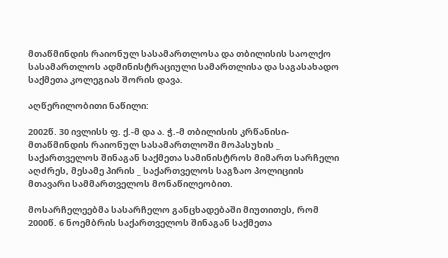მთაწმინდის რაიონულ სასამართლოსა და თბილისის საოლქო სასამართლოს ადმინისტრაციული სამართლისა და საგასახადო საქმეთა კოლეგიას შორის დავა.

აღწერილობითი ნაწილი:

2002წ. 30 ივლისს ფ. ქ.-მ და ა. ჭ.-მ თბილისის კრწანისი-მთაწმინდის რაიონულ სასამართლოში მოპასუხის _ საქართველოს შინაგან საქმეთა სამინისტროს მიმართ სარჩელი აღძრეს, მესამე პირის _ საქართველოს საგზაო პოლიციის მთავარი სამმართველოს მონაწილეობით.

მოსარჩელეებმა სასარჩელო განცხადებაში მიუთითეს, რომ 2000წ. 6 ნოემბრის საქართველოს შინაგან საქმეთა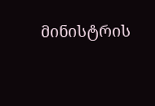მინისტრის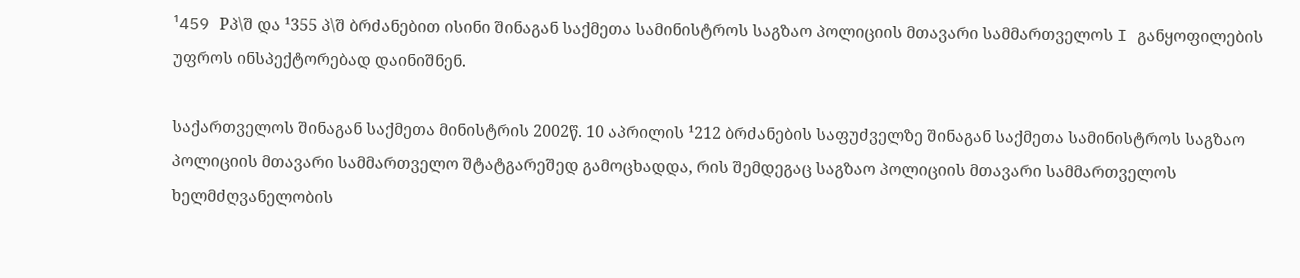¹459 Pპ\შ და ¹355 პ\შ ბრძანებით ისინი შინაგან საქმეთა სამინისტროს საგზაო პოლიციის მთავარი სამმართველოს I განყოფილების უფროს ინსპექტორებად დაინიშნენ.

საქართველოს შინაგან საქმეთა მინისტრის 2002წ. 10 აპრილის ¹212 ბრძანების საფუძველზე შინაგან საქმეთა სამინისტროს საგზაო პოლიციის მთავარი სამმართველო შტატგარეშედ გამოცხადდა, რის შემდეგაც საგზაო პოლიციის მთავარი სამმართველოს ხელმძღვანელობის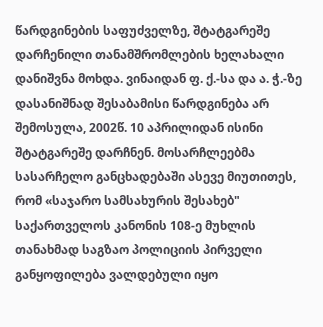წარდგინების საფუძველზე, შტატგარეშე დარჩენილი თანამშრომლების ხელახალი დანიშვნა მოხდა. ვინაიდან ფ. ქ.-სა და ა. ჭ.-ზე დასანიშნად შესაბამისი წარდგინება არ შემოსულა, 2002წ. 10 აპრილიდან ისინი შტატგარეშე დარჩნენ. მოსარჩლეებმა სასარჩელო განცხადებაში ასევე მიუთითეს, რომ «საჯარო სამსახურის შესახებ" საქართველოს კანონის 108-ე მუხლის თანახმად საგზაო პოლიციის პირველი განყოფილება ვალდებული იყო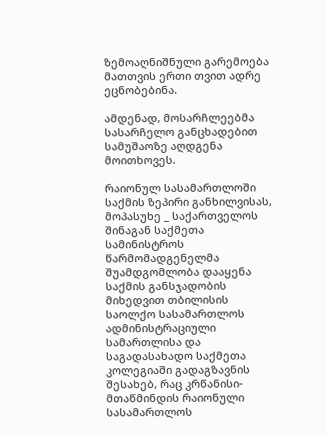ზემოაღნიშნული გარემოება მათთვის ერთი თვით ადრე ეცნობებინა.

ამდენად, მოსარჩლეებმა სასარჩელო განცხადებით სამუშაოზე აღდგენა მოითხოვეს.

რაიონულ სასამართლოში საქმის ზეპირი განხილვისას, მოპასუხე _ საქართველოს შინაგან საქმეთა სამინისტროს წარმომადგენელმა შუამდგომლობა დააყენა საქმის განსჯადობის მიხედვით თბილისის საოლქო სასამართლოს ადმინისტრაციული სამართლისა და საგადასახადო საქმეთა კოლეგიაში გადაგზავნის შესახებ, რაც კრწანისი-მთაწმინდის რაიონული სასამართლოს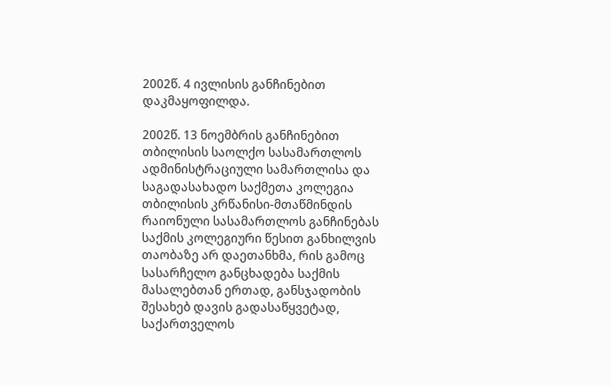2002წ. 4 ივლისის განჩინებით დაკმაყოფილდა.

2002წ. 13 ნოემბრის განჩინებით თბილისის საოლქო სასამართლოს ადმინისტრაციული სამართლისა და საგადასახადო საქმეთა კოლეგია თბილისის კრწანისი-მთაწმინდის რაიონული სასამართლოს განჩინებას საქმის კოლეგიური წესით განხილვის თაობაზე არ დაეთანხმა, რის გამოც სასარჩელო განცხადება საქმის მასალებთან ერთად, განსჯადობის შესახებ დავის გადასაწყვეტად, საქართველოს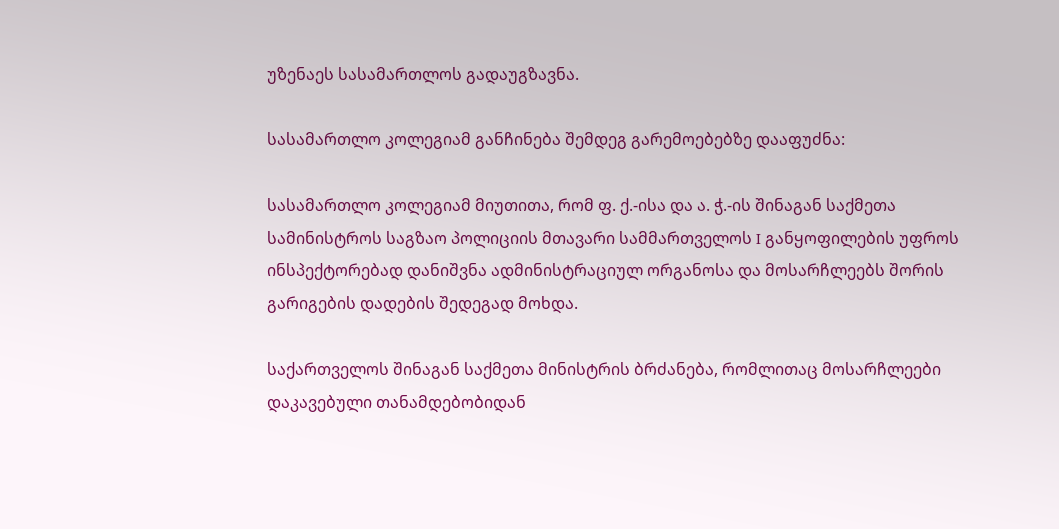უზენაეს სასამართლოს გადაუგზავნა.

სასამართლო კოლეგიამ განჩინება შემდეგ გარემოებებზე დააფუძნა:

სასამართლო კოლეგიამ მიუთითა, რომ ფ. ქ.-ისა და ა. ჭ.-ის შინაგან საქმეთა სამინისტროს საგზაო პოლიციის მთავარი სამმართველოს I განყოფილების უფროს ინსპექტორებად დანიშვნა ადმინისტრაციულ ორგანოსა და მოსარჩლეებს შორის გარიგების დადების შედეგად მოხდა.

საქართველოს შინაგან საქმეთა მინისტრის ბრძანება, რომლითაც მოსარჩლეები დაკავებული თანამდებობიდან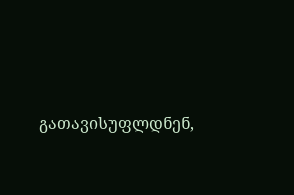გათავისუფლდნენ,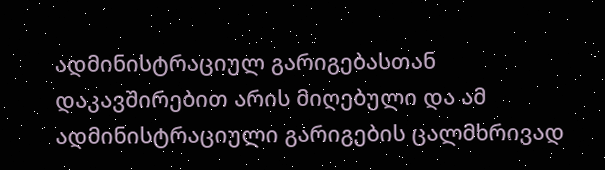ადმინისტრაციულ გარიგებასთან დაკავშირებით არის მიღებული და ამ ადმინისტრაციული გარიგების ცალმხრივად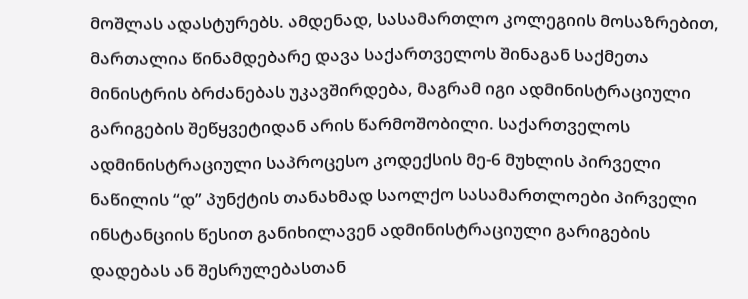მოშლას ადასტურებს. ამდენად, სასამართლო კოლეგიის მოსაზრებით, მართალია წინამდებარე დავა საქართველოს შინაგან საქმეთა მინისტრის ბრძანებას უკავშირდება, მაგრამ იგი ადმინისტრაციული გარიგების შეწყვეტიდან არის წარმოშობილი. საქართველოს ადმინისტრაციული საპროცესო კოდექსის მე-6 მუხლის პირველი ნაწილის “დ” პუნქტის თანახმად საოლქო სასამართლოები პირველი ინსტანციის წესით განიხილავენ ადმინისტრაციული გარიგების დადებას ან შესრულებასთან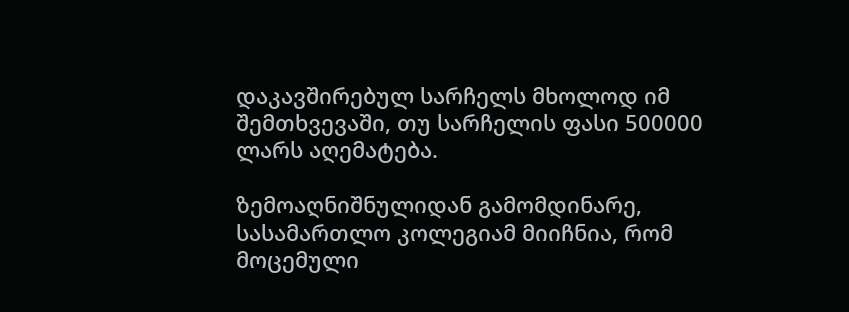დაკავშირებულ სარჩელს მხოლოდ იმ შემთხვევაში, თუ სარჩელის ფასი 500000 ლარს აღემატება.

ზემოაღნიშნულიდან გამომდინარე, სასამართლო კოლეგიამ მიიჩნია, რომ მოცემული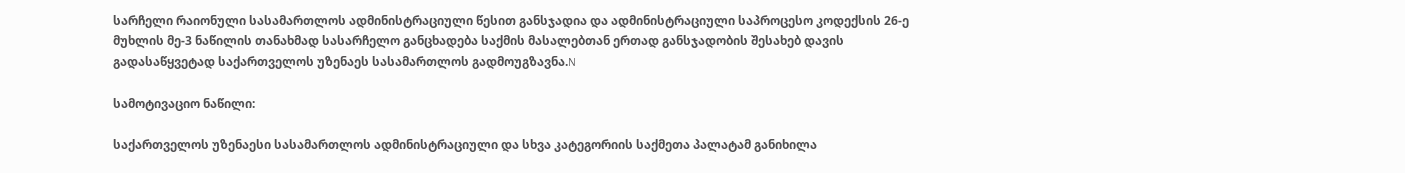სარჩელი რაიონული სასამართლოს ადმინისტრაციული წესით განსჯადია და ადმინისტრაციული საპროცესო კოდექსის 26-ე მუხლის მე-3 ნაწილის თანახმად სასარჩელო განცხადება საქმის მასალებთან ერთად განსჯადობის შესახებ დავის გადასაწყვეტად საქართველოს უზენაეს სასამართლოს გადმოუგზავნა.N

სამოტივაციო ნაწილი:

საქართველოს უზენაესი სასამართლოს ადმინისტრაციული და სხვა კატეგორიის საქმეთა პალატამ განიხილა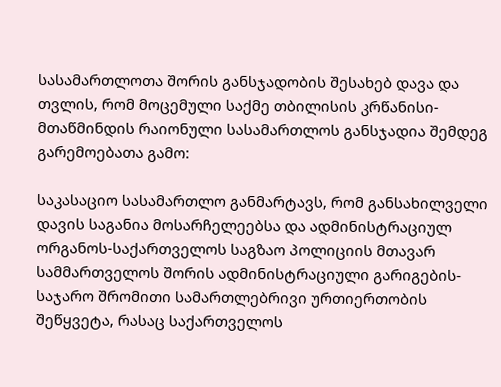სასამართლოთა შორის განსჯადობის შესახებ დავა და თვლის, რომ მოცემული საქმე თბილისის კრწანისი-მთაწმინდის რაიონული სასამართლოს განსჯადია შემდეგ გარემოებათა გამო:

საკასაციო სასამართლო განმარტავს, რომ განსახილველი დავის საგანია მოსარჩელეებსა და ადმინისტრაციულ ორგანოს-საქართველოს საგზაო პოლიციის მთავარ სამმართველოს შორის ადმინისტრაციული გარიგების-საჯარო შრომითი სამართლებრივი ურთიერთობის შეწყვეტა, რასაც საქართველოს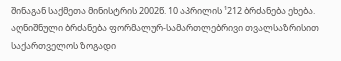შინაგან საქმეთა მინისტრის 2002წ. 10 აპრილის ¹212 ბრძანება ეხება. აღნიშნული ბრძანება ფორმალურ-სამართლებრივი თვალსაზრისით საქართველოს ზოგადი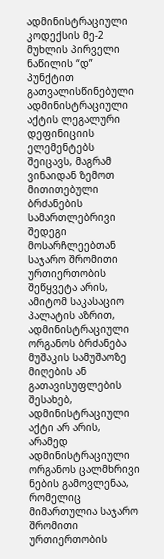ადმინისტრაციული კოდექსის მე-2 მუხლის პირველი ნაწილის “დ” პუნქტით გათვალისწინებული ადმინისტრაციული აქტის ლეგალური დეფინიციის ელემენტებს შეიცავს, მაგრამ ვინაიდან ზემოთ მითითებული ბრძანების სამართლებრივი შედეგი მოსარჩლეებთან საჯარო შრომითი ურთიერთობის შეწყვეტა არის, ამიტომ საკასაციო პალატის აზრით, ადმინისტრაციული ორგანოს ბრძანება მუშაკის სამუშაოზე მიღების ან გათავისუფლების შესახებ, ადმინისტრაციული აქტი არ არის, არამედ ადმინისტრაციული ორგანოს ცალმხრივი ნების გამოვლენაა, რომელიც მიმართულია საჯარო შრომითი ურთიერთობის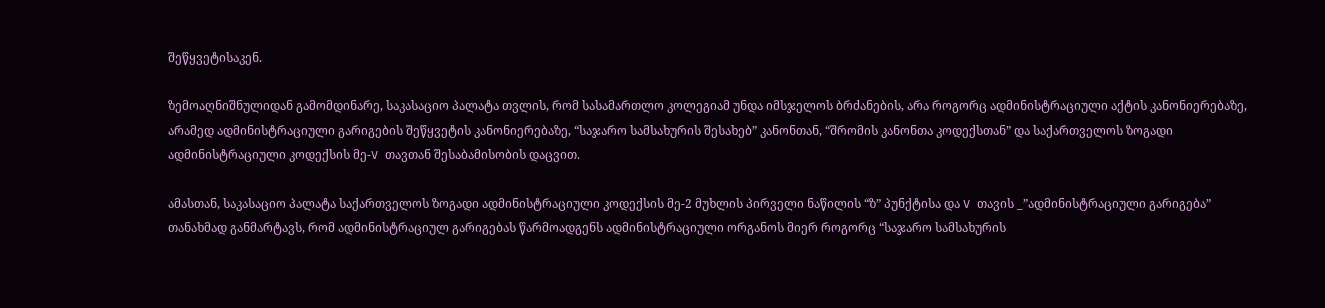შეწყვეტისაკენ.

ზემოაღნიშნულიდან გამომდინარე, საკასაციო პალატა თვლის, რომ სასამართლო კოლეგიამ უნდა იმსჯელოს ბრძანების, არა როგორც ადმინისტრაციული აქტის კანონიერებაზე, არამედ ადმინისტრაციული გარიგების შეწყვეტის კანონიერებაზე, “საჯარო სამსახურის შესახებ” კანონთან, “შრომის კანონთა კოდექსთან” და საქართველოს ზოგადი ადმინისტრაციული კოდექსის მე-V თავთან შესაბამისობის დაცვით.

ამასთან, საკასაციო პალატა საქართველოს ზოგადი ადმინისტრაციული კოდექსის მე-2 მუხლის პირველი ნაწილის “ზ” პუნქტისა და V თავის _”ადმინისტრაციული გარიგება” თანახმად განმარტავს, რომ ადმინისტრაციულ გარიგებას წარმოადგენს ადმინისტრაციული ორგანოს მიერ როგორც “საჯარო სამსახურის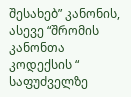შესახებ” კანონის, ასევე “შრომის კანონთა კოდექსის “ საფუძველზე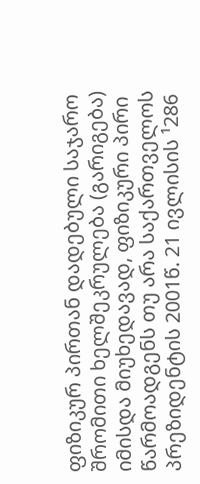ფიზიკურ პირთან დადებული საჯარო შრომითი ხელშეკრულება (გარიგება) იმისდა მიუხედავად, ფიზიკური პირი წარმოადგენს თუ არა საქართველოს პრეზიდენტის 2001წ. 21 ივლისის ¹286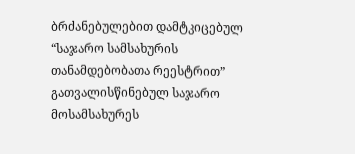ბრძანებულებით დამტკიცებულ “საჯარო სამსახურის თანამდებობათა რეესტრით” გათვალისწინებულ საჯარო მოსამსახურეს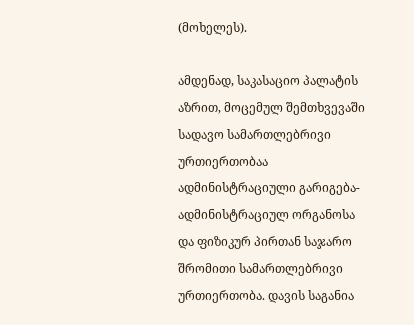(მოხელეს).

ამდენად, საკასაციო პალატის აზრით, მოცემულ შემთხვევაში სადავო სამართლებრივი ურთიერთობაა ადმინისტრაციული გარიგება-ადმინისტრაციულ ორგანოსა და ფიზიკურ პირთან საჯარო შრომითი სამართლებრივი ურთიერთობა. დავის საგანია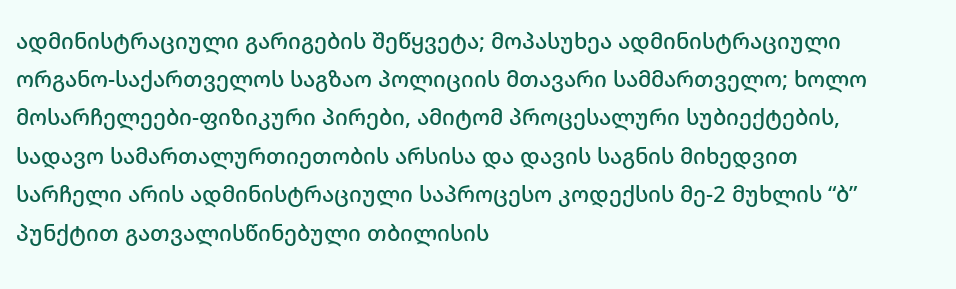ადმინისტრაციული გარიგების შეწყვეტა; მოპასუხეა ადმინისტრაციული ორგანო-საქართველოს საგზაო პოლიციის მთავარი სამმართველო; ხოლო მოსარჩელეები-ფიზიკური პირები, ამიტომ პროცესალური სუბიექტების, სადავო სამართალურთიეთობის არსისა და დავის საგნის მიხედვით სარჩელი არის ადმინისტრაციული საპროცესო კოდექსის მე-2 მუხლის “ბ” პუნქტით გათვალისწინებული თბილისის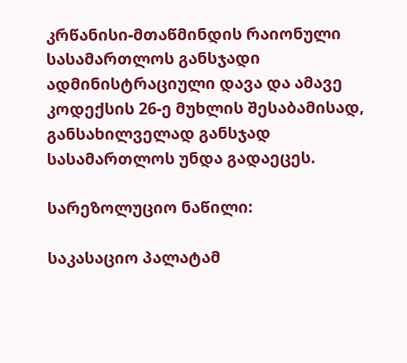კრწანისი-მთაწმინდის რაიონული სასამართლოს განსჯადი ადმინისტრაციული დავა და ამავე კოდექსის 26-ე მუხლის შესაბამისად, განსახილველად განსჯად სასამართლოს უნდა გადაეცეს.

სარეზოლუციო ნაწილი:

საკასაციო პალატამ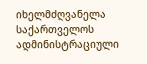იხელმძღვანელა საქართველოს ადმინისტრაციული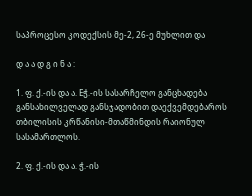საპროცესო კოდექსის მე-2, 26-ე მუხლით და

დ ა ა დ გ ი ნ ა :

1. ფ. ქ.-ის და ა. Eჭ.-ის სასარჩელო განცხადება განსახილველად განსჯადობით დაექვემდებაროს თბილისის კრწანისი-მთაწმინდის რაიონულ სასამართლოს.

2. ფ. ქ.-ის და ა. ჭ.-ის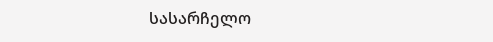სასარჩელო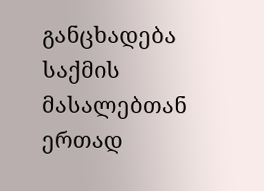განცხადება საქმის მასალებთან ერთად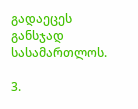გადაეცეს განსჯად სასამართლოს.

3.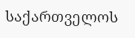საქართველოს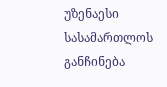უზენაესი სასამართლოს განჩინება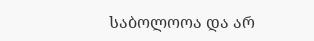საბოლოოა და არ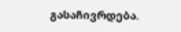გასაჩივრდება.